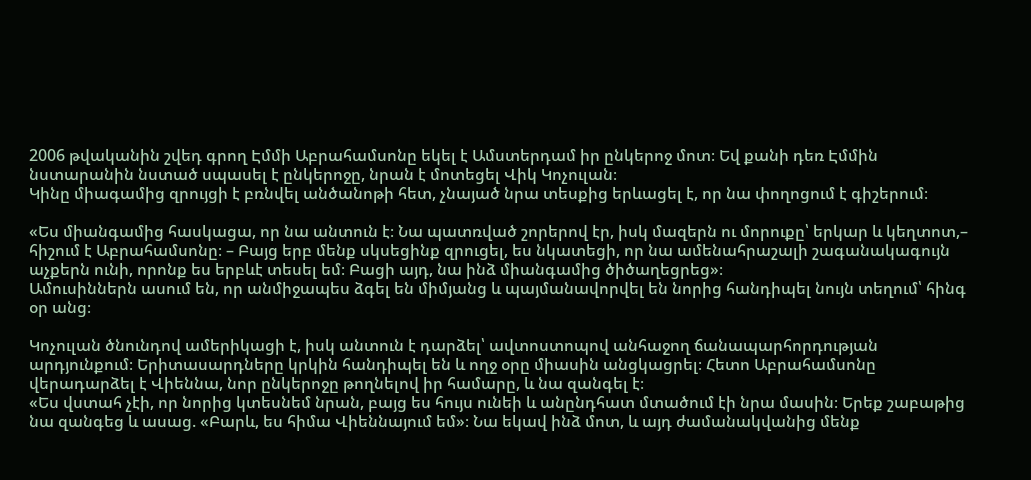2006 թվականին շվեդ գրող Էմմի Աբրահամսոնը եկել է Ամստերդամ իր ընկերոջ մոտ։ Եվ քանի դեռ Էմմին նստարանին նստած սպասել է ընկերոջը, նրան է մոտեցել Վիկ Կոչուլան։
Կինը միագամից զրույցի է բռնվել անծանոթի հետ, չնայած նրա տեսքից երևացել է, որ նա փողոցում է գիշերում։

«Ես միանգամից հասկացա, որ նա անտուն է։ Նա պատռված շորերով էր, իսկ մազերն ու մորուքը՝ երկար և կեղտոտ,– հիշում է Աբրահամսոնը։ – Բայց երբ մենք սկսեցինք զրուցել, ես նկատեցի, որ նա ամենահրաշալի շագանակագույն աչքերն ունի, որոնք ես երբևէ տեսել եմ։ Բացի այդ, նա ինձ միանգամից ծիծաղեցրեց»։
Ամուսիններն ասում են, որ անմիջապես ձգել են միմյանց և պայմանավորվել են նորից հանդիպել նույն տեղում՝ հինգ օր անց։

Կոչուլան ծնունդով ամերիկացի է, իսկ անտուն է դարձել՝ ավտոստոպով անհաջող ճանապարհորդության արդյունքում։ Երիտասարդները կրկին հանդիպել են և ողջ օրը միասին անցկացրել։ Հետո Աբրահամսոնը վերադարձել է Վիեննա, նոր ընկերոջը թողնելով իր համարը, և նա զանգել է։
«Ես վստահ չէի, որ նորից կտեսնեմ նրան, բայց ես հույս ունեի և անընդհատ մտածում էի նրա մասին։ Երեք շաբաթից նա զանգեց և ասաց. «Բարև, ես հիմա Վիեննայում եմ»։ Նա եկավ ինձ մոտ, և այդ ժամանակվանից մենք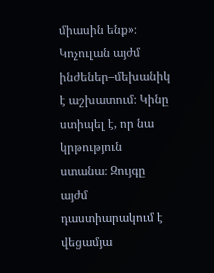միասին ենք»։
Կոչուլան այժմ ինժեներ–մեխանիկ է աշխատում։ Կինը ստիպել է, որ նա կրթություն ստանա։ Զույգը այժմ դաստիարակում է վեցամյա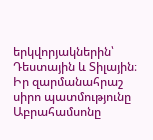երկվորյակներին՝ Դեստային և Տիլային։ Իր զարմանահրաշ սիրո պատմությունը Աբրահամսոնը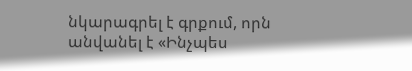նկարագրել է գրքում, որն անվանել է «Ինչպես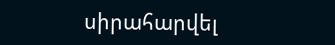սիրահարվել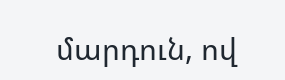մարդուն, ով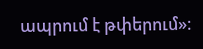ապրում է թփերում»։